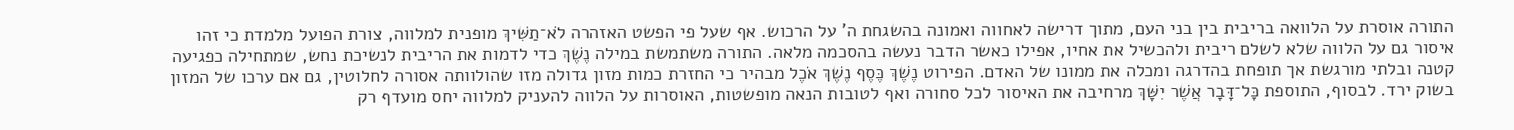התורה אוסרת על הלוואה בריבית בין בני העם, מתוך דרישה לאחווה ואמונה בהשגחת ה' על הרכוש. אף שעל פי הפשט האזהרה לֹא־תַשִּׁיךְ מופנית למלווה, צורת הפועל מלמדת כי זהו איסור גם על הלווה שלא לשלם ריבית ולהכשיל את אחיו, אפילו כאשר הדבר נעשה בהסכמה מלאה. התורה משתמשת במילה נֶשֶׁךְ כדי לדמות את הריבית לנשיכת נחש, שמתחילה כפגיעה קטנה ובלתי מורגשת אך תופחת בהדרגה ומכלה את ממונו של האדם. הפירוט נֶשֶׁךְ כֶּסֶף נֶשֶׁךְ אֹכֶל מבהיר כי החזרת כמות מזון גדולה מזו שהולוותה אסורה לחלוטין, גם אם ערכו של המזון בשוק ירד. לבסוף, התוספת כׇּל־דָּבָר אֲשֶׁר יִשָּׁךְ מרחיבה את האיסור לכל סחורה ואף לטובות הנאה מופשטות, האוסרות על הלווה להעניק למלווה יחס מועדף רק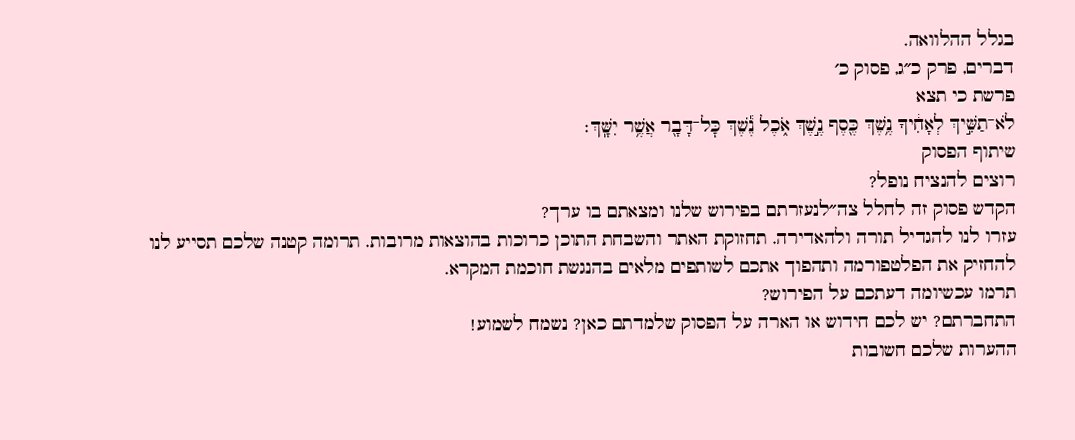בגלל ההלוואה.
דברים, פרק כ״ג, פסוק כ׳
פרשת כי תצא
לֹא־תַשִּׁ֣יךְ לְאָחִ֔יךָ נֶ֥שֶׁךְ כֶּ֖סֶף נֶ֣שֶׁךְ אֹ֑כֶל נֶ֕שֶׁךְ כׇּל־דָּבָ֖ר אֲשֶׁ֥ר יִשָּֽׁךְ׃
שיתוף הפסוק
רוצים להנציח נופל?
הקדש פסוק זה לחלל צה״לנעזרתם בפירוש שלנו ומצאתם בו ערך?
עזרו לנו להגדיל תורה ולהאדירה. תחזוקת האתר והשבחת התוכן כרוכות בהוצאות מרובות. תרומה קטנה שלכם תסייע לנו להחזיק את הפלטפורמה ותהפוך אתכם לשותפים מלאים בהנגשת חוכמת המקרא.
תרמו עכשיומה דעתכם על הפירוש?
התחברתם? יש לכם חידוש או הארה על הפסוק שלמדתם כאן? נשמח לשמוע!
ההערות שלכם חשובות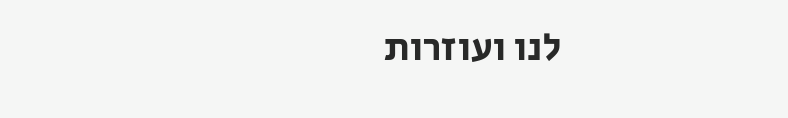לנו ועוזרות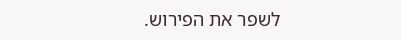לשפר את הפירוש.